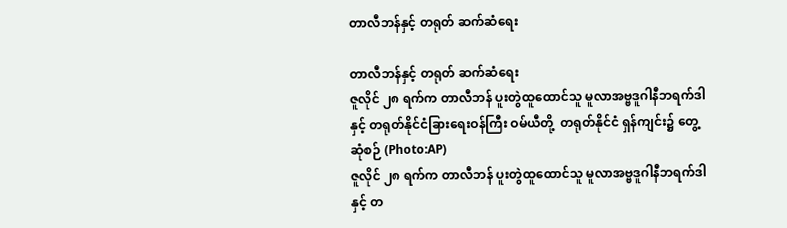တာလီဘန်နှင့် တရုတ် ဆက်ဆံရေး

တာလီဘန်နှင့် တရုတ် ဆက်ဆံရေး
ဇူလိုင် ၂၈ ရက်က တာလီဘန် ပူးတွဲထူထောင်သူ မူလာအဗ္ဗဒူဂါနီဘရက်ဒါနှင့် တရုတ်နိုင်ငံခြားရေးဝန်ကြီး ဝမ်ယီတို့  တရုတ်နိုင်ငံ ရှန်ကျင်း၌ တွေ့ဆုံစဉ် (Photo:AP)
ဇူလိုင် ၂၈ ရက်က တာလီဘန် ပူးတွဲထူထောင်သူ မူလာအဗ္ဗဒူဂါနီဘရက်ဒါနှင့် တ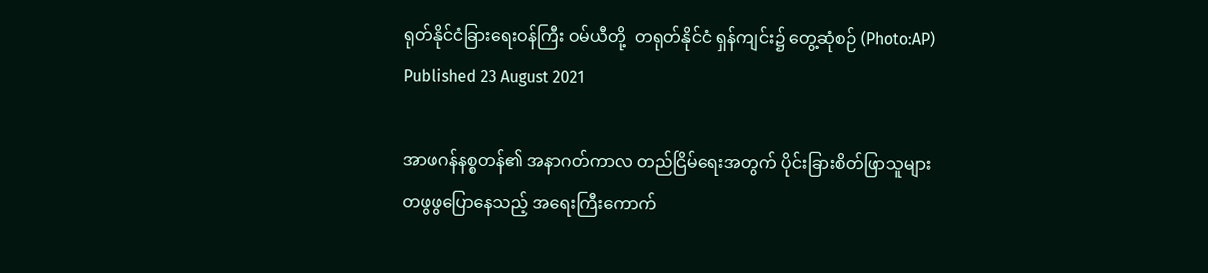ရုတ်နိုင်ငံခြားရေးဝန်ကြီး ဝမ်ယီတို့  တရုတ်နိုင်ငံ ရှန်ကျင်း၌ တွေ့ဆုံစဉ် (Photo:AP)
Published 23 August 2021

အာဖဂန်နစ္စတန်၏ အနာဂတ်ကာလ တည်ငြိမ်ရေးအတွက် ပိုင်းခြားစိတ်ဖြာသူများ တဖွဖွပြောနေသည့် အရေးကြီးကောက်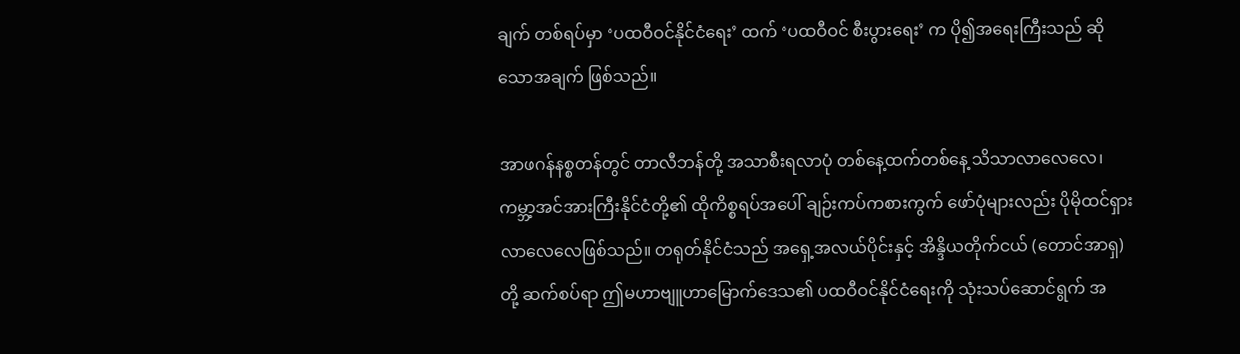ချက် တစ်ရပ်မှာ ‘ပထဝီဝင်နိုင်ငံရေး’ ထက် ‘ပထဝီဝင် စီးပွားရေး’ က ပို၍အရေးကြီးသည် ဆိုသောအချက် ဖြစ်သည်။

အာဖဂန်နစ္စတန်တွင် တာလီဘန်တို့ အသာစီးရလာပုံ တစ်နေ့ထက်တစ်နေ့ သိသာလာလေလေ၊ ကမ္ဘာ့အင်အားကြီးနိုင်ငံတို့၏ ထိုကိစ္စရပ်အပေါ် ချဉ်းကပ်ကစားကွက် ဖော်ပုံများလည်း ပိုမိုထင်ရှားလာလေလေဖြစ်သည်။ တရုတ်နိုင်ငံသည် အရှေ့အလယ်ပိုင်းနှင့် အိန္ဒိယတိုက်ငယ် (တောင်အာရှ) တို့ ဆက်စပ်ရာ ဤမဟာဗျူဟာမြောက်ဒေသ၏ ပထဝီဝင်နိုင်ငံရေးကို သုံးသပ်ဆောင်ရွက် အ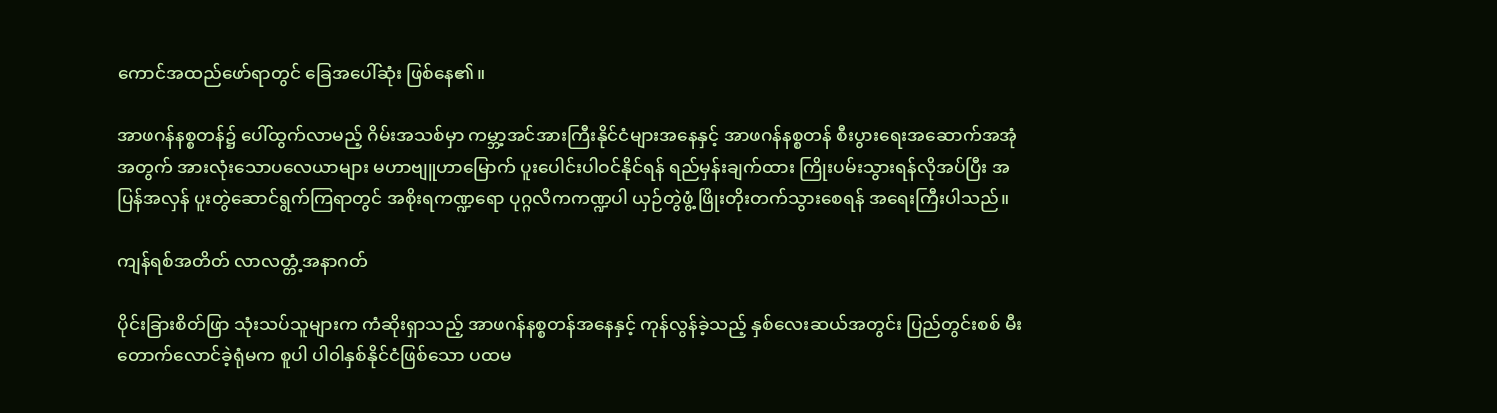ကောင်အထည်ဖော်ရာတွင် ခြေအပေါ်ဆုံး ဖြစ်နေ၏။

အာဖဂန်နစ္စတန်၌ ပေါ်ထွက်လာမည့် ဂိမ်းအသစ်မှာ ကမ္ဘာ့အင်အားကြီးနိုင်ငံများအနေနှင့် အာဖဂန်နစ္စတန် စီးပွားရေးအဆောက်အအုံအတွက် အားလုံးသောပလေယာများ မဟာဗျူဟာမြောက် ပူးပေါင်းပါဝင်နိုင်ရန် ရည်မှန်းချက်ထား ကြိုးပမ်းသွားရန်လိုအပ်ပြီး အပြန်အလှန် ပူးတွဲဆောင်ရွက်ကြရာတွင် အစိုးရကဏ္ဍရော ပုဂ္ဂလိကကဏ္ဍပါ ယှဉ်တွဲဖွံ့ ဖြိုးတိုးတက်သွားစေရန် အရေးကြီးပါသည်။

ကျန်ရစ်အတိတ် လာလတ္တံ့အနာဂတ်

ပိုင်းခြားစိတ်ဖြာ သုံးသပ်သူများက ကံဆိုးရှာသည့် အာဖဂန်နစ္စတန်အနေနှင့် ကုန်လွန်ခဲ့သည့် နှစ်လေးဆယ်အတွင်း ပြည်တွင်းစစ် မီးတောက်လောင်ခဲ့ရုံမက စူပါ ပါ၀ါနှစ်နိုင်ငံဖြစ်သော ပထမ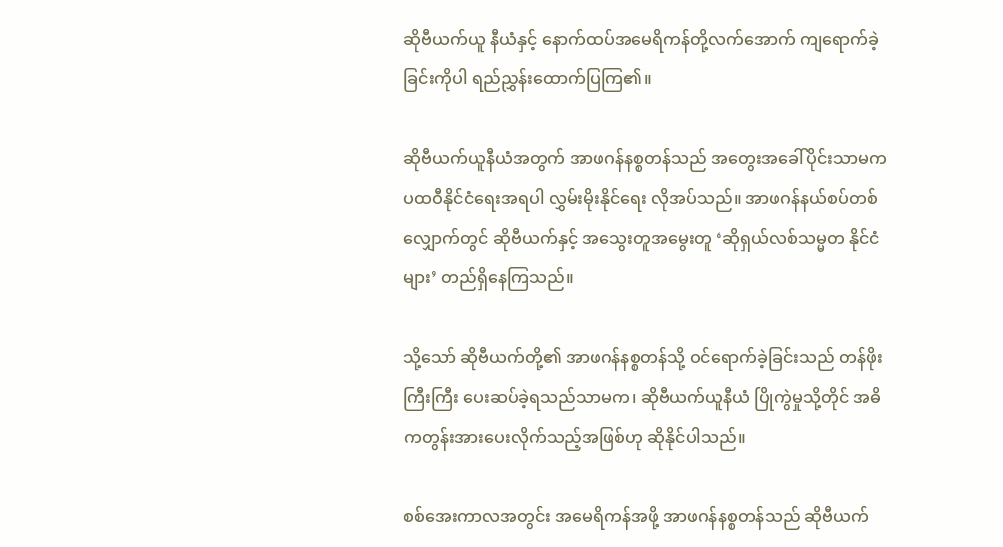ဆိုဗီယက်ယူ နီယံနှင့် နောက်ထပ်အမေရိကန်တို့လက်အောက် ကျရောက်ခဲ့ခြင်းကိုပါ ရည်ညွှန်းထောက်ပြကြ၏။

ဆိုဗီယက်ယူနီယံအတွက် အာဖဂန်နစ္စတန်သည် အတွေးအခေါ်ပိုင်းသာမက ပထဝီနိုင်ငံရေးအရပါ လွှမ်းမိုးနိုင်ရေး လိုအပ်သည်။ အာဖဂန်နယ်စပ်တစ်လျှောက်တွင် ဆိုဗီယက်နှင့် အသွေးတူအမွေးတူ ‘ဆိုရှယ်လစ်သမ္မတ နိုင်ငံများ’ တည်ရှိနေကြသည်။

သို့သော် ဆိုဗီယက်တို့၏ အာဖဂန်နစ္စတန်သို့ ဝင်ရောက်ခဲ့ခြင်းသည် တန်ဖိုးကြီးကြီး ပေးဆပ်ခဲ့ရသည်သာမက၊ ဆိုဗီယက်ယူနီယံ ပြိုကွဲမှုသို့တိုင် အဓိကတွန်းအားပေးလိုက်သည့်အဖြစ်ဟု ဆိုနိုင်ပါသည်။

စစ်အေးကာလအတွင်း အမေရိကန်အဖို့ အာဖဂန်နစ္စတန်သည် ဆိုဗီယက်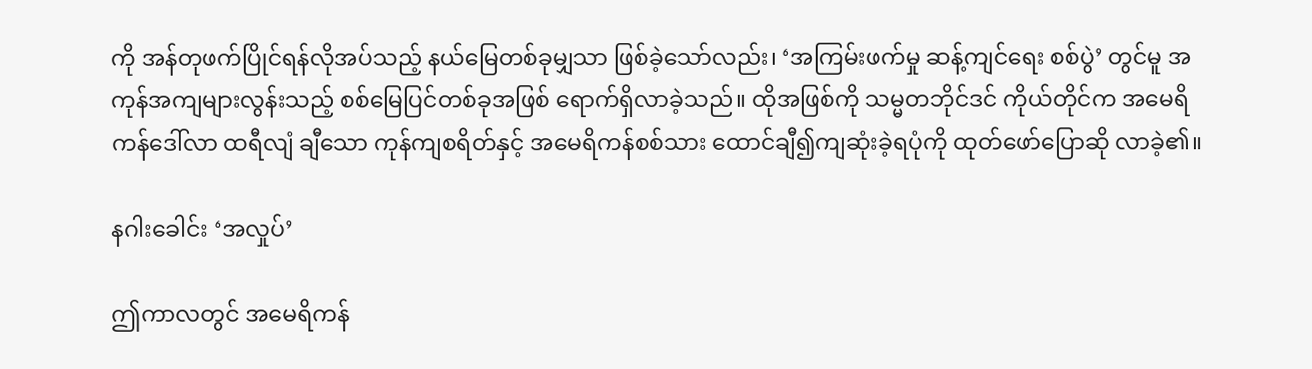ကို အန်တုဖက်ပြိုင်ရန်လိုအပ်သည့် နယ်မြေတစ်ခုမျှသာ ဖြစ်ခဲ့သော်လည်း၊ ‘အကြမ်းဖက်မှု ဆန့်ကျင်ရေး စစ်ပွဲ’ တွင်မူ အကုန်အကျများလွန်းသည့် စစ်မြေပြင်တစ်ခုအဖြစ် ရောက်ရှိလာခဲ့သည်။ ထိုအဖြစ်ကို သမ္မတဘိုင်ဒင် ကိုယ်တိုင်က အမေရိကန်ဒေါ်လာ ထရီလျံ ချီသော ကုန်ကျစရိတ်နှင့် အမေရိကန်စစ်သား ထောင်ချီ၍ကျဆုံးခဲ့ရပုံကို ထုတ်ဖော်ပြောဆို လာခဲ့၏။

နဂါးခေါင်း ‘အလှုပ်’

ဤကာလတွင် အမေရိကန်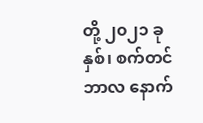တို့ ၂၀၂၁ ခုနှစ်၊ စက်တင်ဘာလ နောက်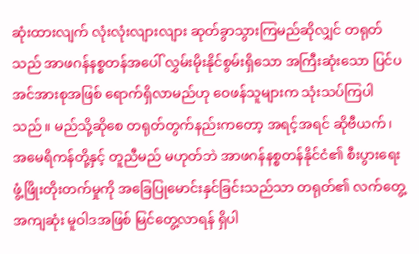ဆုံးထားလျက် လုံးလုံးလျားလျား ဆုတ်ခွာသွားကြမည်ဆိုလျှင် တရုတ်သည် အာဖဂန်နစ္စတန်အပေါ် လွှမ်းမိုးနိုင်စွမ်းရှိသော အကြီးဆုံးသော ပြင်ပအင်အားစုအဖြစ် ရောက်ရှိလာမည်ဟု ဝေဖန်သူများက သုံးသပ်ကြပါသည်။ မည်သို့ဆိုစေ တရုတ်တွက်နည်းကတော့ အရင့်အရင် ဆိုဗီယက်၊ အမေရိကန်တို့နှင့် တူညီမည် မဟုတ်ဘဲ အာဖဂန်နစ္စတန်နိုင်ငံ၏ စီးပွားရေးဖွံ့ဖြိုးတိုးတက်မှုကို အခြေပြုမောင်းနှင်ခြင်းသည်သာ တရုတ်၏ လက်တွေ့အကျဆုံး မူဝါဒအဖြစ် မြင်တွေ့လာရန် ရှိပါ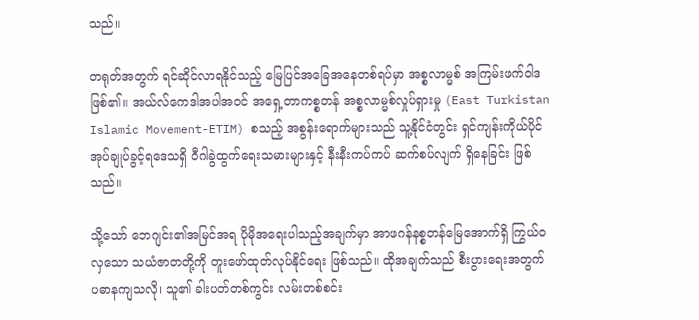သည်။

တရုတ်အတွက် ရင်ဆိုင်လာရနိုင်သည့် မြေပြင်အခြေအနေတစ်ရပ်မှာ အစ္စလာမ္မစ် အကြမ်းဖက်ဝါဒ ဖြစ်၏။ အယ်လ်ကေဒါအပါအဝင် အရှေ့တာကစ္စတန် အစ္စလာမ္မစ်လှုပ်ရှားမှု (East Turkistan Islamic Movement-ETIM) စသည့် အစွန်းရောက်များသည် သူ့နိုင်ငံတွင်း ရှင်ကျန်းကိုယ်ပိုင်အုပ်ချုပ်ခွင့်ရဒေသရှိ ဝီဂါခွဲထွက်ရေးသမားများနှင့် နီးနီးကပ်ကပ် ဆက်စပ်လျက် ရှိနေခြင်း ဖြစ်သည်။

သို့သော် ဘေဂျင်း၏အမြင်အရ ပိုမိုအရေးပါသည့်အချက်မှာ အာဖဂန်နစ္စတန်မြေအောက်ရှိ ကြွယ်ဝလှသော သယံဇာတတို့ကို တူးဖော်ထုတ်လုပ်နိုင်ရေး ဖြစ်သည်။ ထိုအချက်သည် စီးပွားရေးအတွက် ပဓာနကျသလို၊ သူ၏ ခါးပတ်တစ်ကွင်း လမ်းတစ်စင်း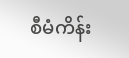စီမံကိန်း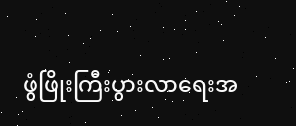ဖွံဖြိုးကြီးပွားလာရေးအ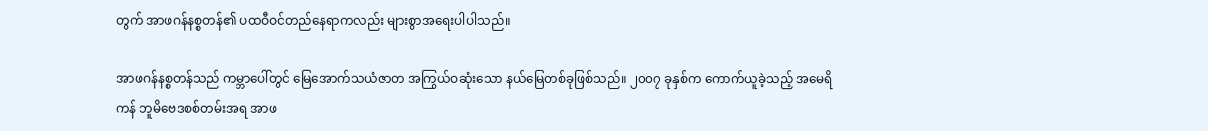တွက် အာဖဂန်နစ္စတန်၏ ပထဝီဝင်တည်နေရာကလည်း များစွာအရေးပါပါသည်။

အာဖဂန်နစ္စတန်သည် ကမ္ဘာပေါ်တွင် မြေအောက်သယံဇာတ အကြွယ်ဝဆုံးသော နယ်မြေတစ်ခုဖြစ်သည်။ ၂၀၀၇ ခုနှစ်က ကောက်ယူခဲ့သည့် အမေရိကန် ဘူမိဗေဒစစ်တမ်းအရ အာဖ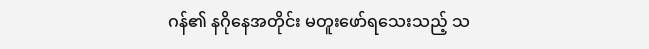ဂန်၏ နဂိုနေအတိုင်း မတူးဖော်ရသေးသည့် သ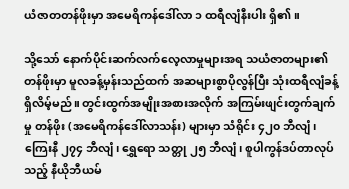ယံဇာတတန်ဖိုးမှာ အမေရိကန်ဒေါ်လာ ၁ ထရီလျံနီးပါး ရှိ၏။

သို့သော် နောက်ပိုင်းဆက်လက်လေ့လာမှုများအရ သယံဇာတများ၏တန်ဖိုးမှာ မူလခန့်မှန်းသည်ထက် အဆများစွာပိုလွန်ပြီး သုံးထရီလျံခန့် ရှိလိမ့်မည်။ တွင်းထွက်အမျိုးအစားအလိုက် အကြမ်းဖျင်းတွက်ချက်မှု တန်ဖိုး (အမေရိကန်ဒေါ်လာသန်း) များမှာ သံရိုင်း ၄၂၀ ဘီလျံ၊ ကြေးနီ ၂၇၄ ဘီလျံ၊ ရွှေရော သတ္တု ၂၅ ဘီလျံ၊ စူပါကွန်ဒပ်တာလုပ်သည့် နီယိုဘီယမ်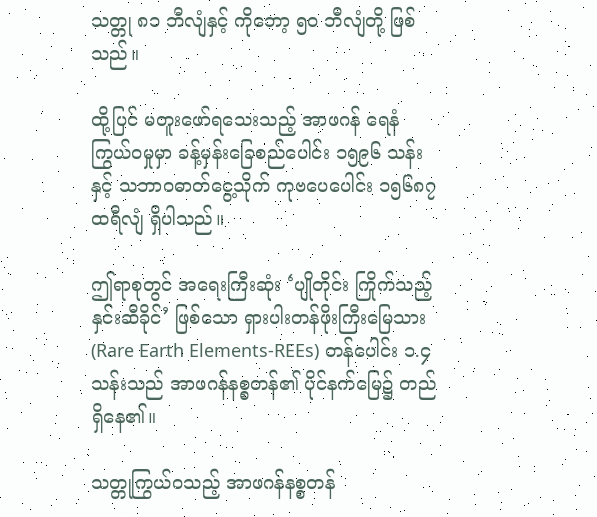သတ္တု ၈၁ ဘီလျံနှင့် ကိုဘော့ ၅၀ ဘီလျံတို့ ဖြစ်သည်။

ထို့ပြင် မတူးဖော်ရသေးသည့် အာဖဂန် ရေနံကြွယ်ဝမှုမှာ ခန့်မှန်းခြေစည်ပေါင်း ၁၅၉၆ သန်းနှင့် သဘာဝဓာတ်ငွေ့သိုက် ကုဗပေပေါင်း ၁၅၆၈၇ ထရီလျံ ရှိပါသည်။

ဤရာစုတွင် အရေးကြီးဆုံး ‘ပျိုတိုင်း ကြိုက်သည့် နှင်းဆီခိုင်’ ဖြစ်သော ရှားပါးတန်ဖိုးကြီးမြေသား (Rare Earth Elements-REEs) တန်ပေါင်း ၁.၄ သန်းသည် အာဖဂန်နစ္စတန်၏ ပိုင်နက်မြေ၌ တည်ရှိနေ၏။

သတ္တုကြွယ်ဝသည့် အာဖဂန်နစ္စတန်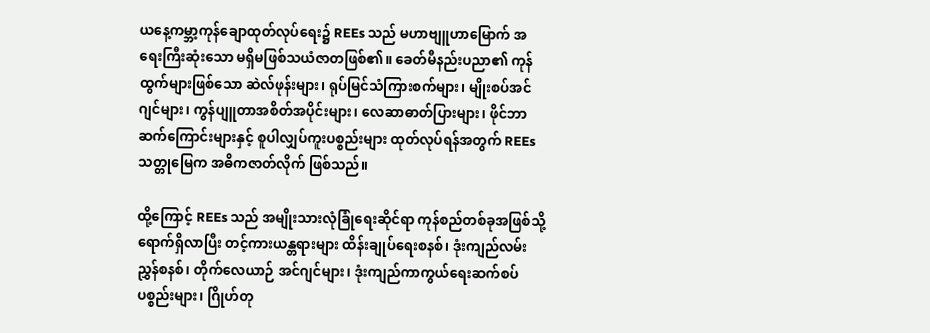ယနေ့ကမ္ဘာ့ကုန်ချောထုတ်လုပ်ရေး၌ REEs သည် မဟာဗျူဟာမြောက် အရေးကြီးဆုံးသော မရှိမဖြစ်သယံဇာတဖြစ်၏။ ခေတ်မီနည်းပညာ၏ ကုန်ထွက်များဖြစ်သော ဆဲလ်ဖုန်းများ၊ ရုပ်မြင်သံကြားစက်များ၊ မျိုးစပ်အင်ဂျင်များ၊ ကွန်ပျူတာအစိတ်အပိုင်းများ၊ လေဆာဓာတ်ပြားများ၊ ဖိုင်ဘာဆက်ကြောင်းများနှင့် စူပါလျှပ်ကူးပစ္စည်းများ ထုတ်လုပ်ရန်အတွက် REEs သတ္တုမြေက အဓိကဇာတ်လိုက် ဖြစ်သည်။

ထို့ကြောင့် REEs သည် အမျိုးသားလုံခြုံရေးဆိုင်ရာ ကုန်စည်တစ်ခုအဖြစ်သို့ ရောက်ရှိလာပြီး တင့်ကားယန္တရားများ ထိန်းချုပ်ရေးစနစ်၊ ဒုံးကျည်လမ်းညွှန်စနစ်၊ တိုက်လေယာဉ် အင်ဂျင်များ၊ ဒုံးကျည်ကာကွယ်ရေးဆက်စပ် ပစ္စည်းများ၊ ဂြိုဟ်တု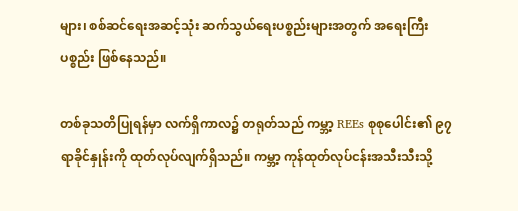များ၊ စစ်ဆင်ရေးအဆင့်သုံး ဆက်သွယ်ရေးပစ္စည်းများအတွက် အရေးကြီးပစ္စည်း ဖြစ်နေသည်။

တစ်ခုသတိပြုရန်မှာ လက်ရှိကာလ၌ တရုတ်သည် ကမ္ဘာ့ REEs စုစုပေါင်း၏ ၉၇ ရာခိုင်နှုန်းကို ထုတ်လုပ်လျက်ရှိသည်။ ကမ္ဘာ့ ကုန်ထုတ်လုပ်ငန်းအသီးသီးသို့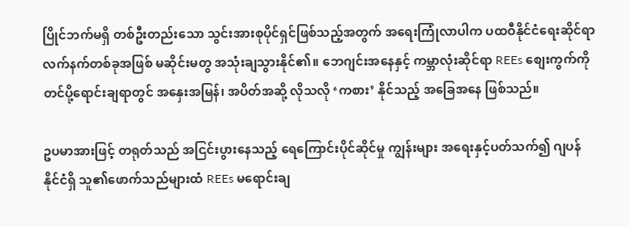ပြိုင်ဘက်မရှိ တစ်ဦးတည်းသော သွင်းအားစုပိုင်ရှင်ဖြစ်သည့်အတွက် အရေးကြုံလာပါက ပထဝီနိုင်ငံရေးဆိုင်ရာ လက်နက်တစ်ခုအဖြစ် မဆိုင်းမတွ အသုံးချသွားနိုင်၏။ ဘေဂျင်းအနေနှင့် ကမ္ဘာလုံးဆိုင်ရာ REEs စျေးကွက်ကို တင်ပို့ရောင်းချရာတွင် အနှေးအမြန်၊ အပိတ်အဆို့ လိုသလို ‘ကစား’ နိုင်သည့် အခြေအနေ ဖြစ်သည်။

ဥပမာအားဖြင့် တရုတ်သည် အငြင်းပွားနေသည့် ရေကြောင်းပိုင်ဆိုင်မှု ကျွန်းများ အရေးနှင့်ပတ်သက်၍ ဂျပန်နိုင်ငံရှိ သူ၏ဖောက်သည်များထံ REEs မရောင်းချ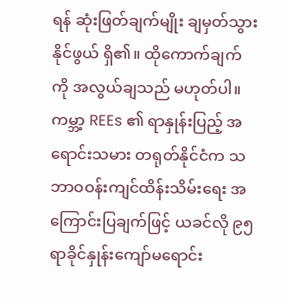ရန် ဆုံးဖြတ်ချက်မျိုး ချမှတ်သွားနိုင်ဖွယ် ရှိ၏။ ထိုကောက်ချက်ကို အလွယ်ချသည် မဟုတ်ပါ။ ကမ္ဘာ့ REEs ၏ ရာနှုန်းပြည့် အရောင်းသမား တရုတ်နိုင်ငံက သဘာဝဝန်းကျင်ထိန်းသိမ်းရေး အကြောင်းပြချက်ဖြင့် ယခင်လို ၉၅ ရာခိုင်နှုန်းကျော်မရောင်း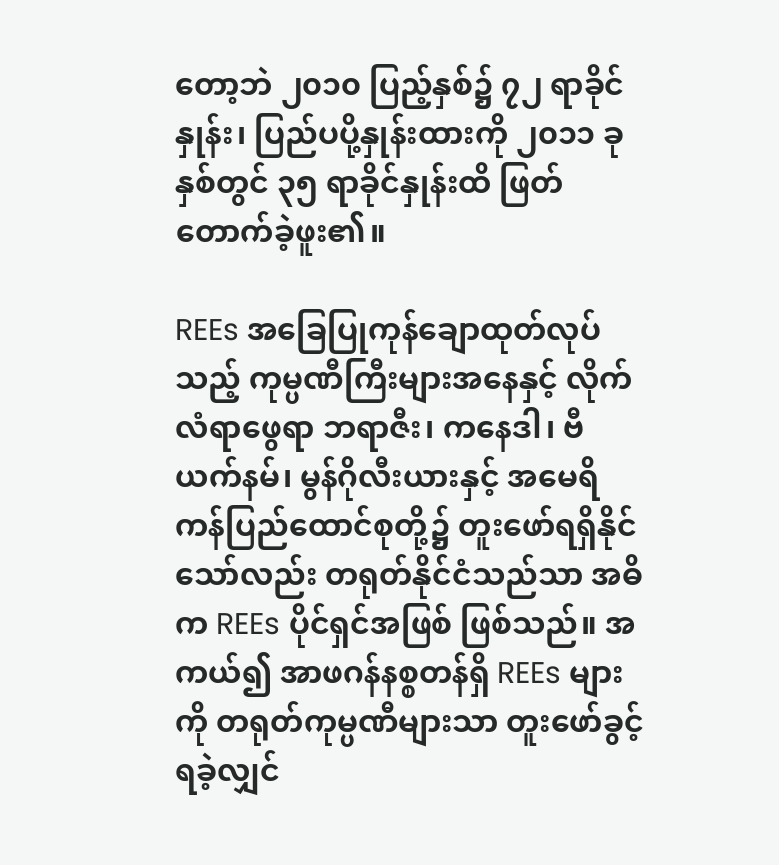တော့ဘဲ ၂၀၁၀ ပြည့်နှစ်၌ ၇၂ ရာခိုင်နှုန်း၊ ပြည်ပပို့နှုန်းထားကို ၂၀၁၁ ခုနှစ်တွင် ၃၅ ရာခိုင်နှုန်းထိ ဖြတ်တောက်ခဲ့ဖူး၏။

REEs အခြေပြုကုန်ချောထုတ်လုပ်သည့် ကုမ္ပဏီကြီးများအနေနှင့် လိုက်လံရာဖွေရာ ဘရာဇီး၊ ကနေဒါ၊ ဗီယက်နမ်၊ မွန်ဂိုလီးယားနှင့် အမေရိကန်ပြည်ထောင်စုတို့၌ တူးဖော်ရရှိနိုင်သော်လည်း တရုတ်နိုင်ငံသည်သာ အဓိက REEs ပိုင်ရှင်အဖြစ် ဖြစ်သည်။ အကယ်၍ အာဖဂန်နစ္စတန်ရှိ REEs များကို တရုတ်ကုမ္ပဏီများသာ တူးဖော်ခွင့်ရခဲ့လျှင်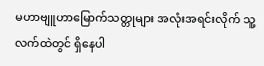မဟာဗျူဟာမြောက်သတ္တုများ အလုံးအရင်းလိုက် သူ့လက်ထဲတွင် ရှိနေပါ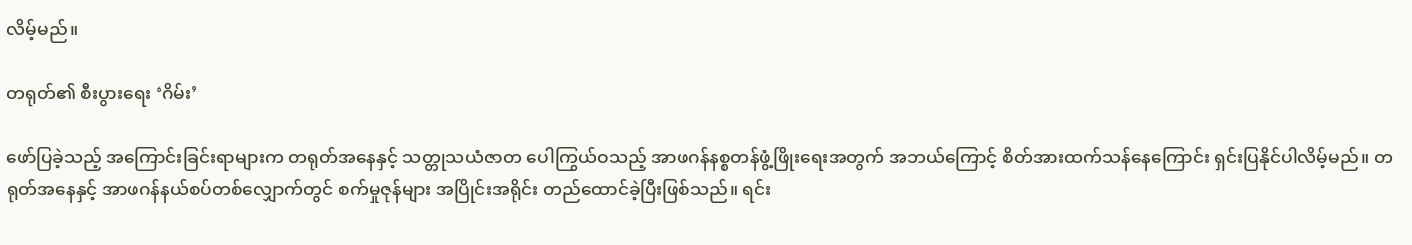လိမ့်မည်။

တရုတ်၏ စီးပွားရေး ‘ဂိမ်း’

ဖော်ပြခဲ့သည့် အကြောင်းခြင်းရာများက တရုတ်အနေနှင့် သတ္တုသယံဇာတ ပေါကြွယ်ဝသည့် အာဖဂန်နစ္စတန်ဖွံ့ဖြိုးရေးအတွက် အဘယ်ကြောင့် စိတ်အားထက်သန်နေကြောင်း ရှင်းပြနိုင်ပါလိမ့်မည်။ တရုတ်အနေနှင့် အာဖဂန်နယ်စပ်တစ်လျှောက်တွင် စက်မှုဇုန်များ အပြိုင်းအရိုင်း တည်ထောင်ခဲ့ပြီးဖြစ်သည်။ ရင်း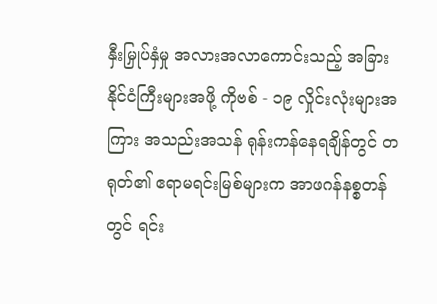နှီးမြှုပ်နှံမှု အလားအလာကောင်းသည့် အခြားနိုင်ငံကြီးများအဖို့ ကိုဗစ် - ၁၉ လှိုင်းလုံးများအကြား အသည်းအသန် ရုန်းကန်နေရချိန်တွင် တရုတ်၏ ဧရာမရင်းမြစ်များက အာဖဂန်နစ္စတန်တွင် ရင်း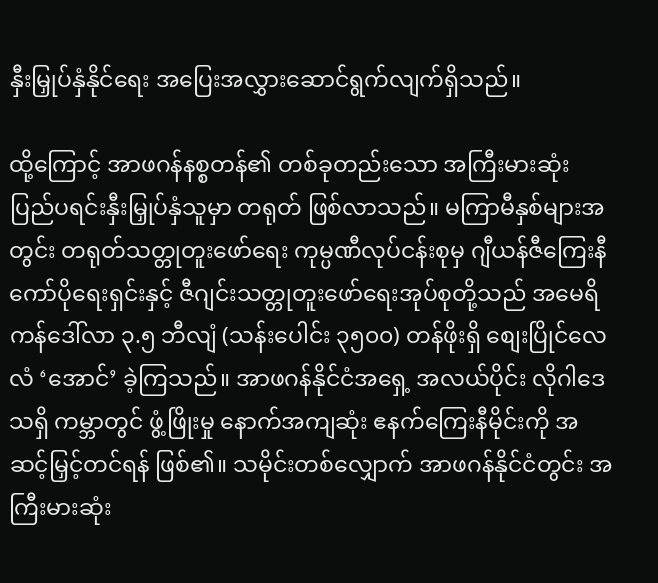နှီးမြှုပ်နှံနိုင်ရေး အပြေးအလွှားဆောင်ရွက်လျက်ရှိသည်။

ထို့ကြောင့် အာဖဂန်နစ္စတန်၏ တစ်ခုတည်းသော အကြီးမားဆုံး ပြည်ပရင်းနှီးမြှုပ်နှံသူမှာ တရုတ် ဖြစ်လာသည်။ မကြာမီနှစ်များအတွင်း တရုတ်သတ္တုတူးဖော်ရေး ကုမ္ပဏီလုပ်ငန်းစုမှ ဂျီယန်ဇီကြေးနီကော်ပိုရေးရှင်းနှင့် ဇီဂျင်းသတ္တုတူးဖော်ရေးအုပ်စုတို့သည် အမေရိကန်ဒေါ်လာ ၃.၅ ဘီလျံ (သန်းပေါင်း ၃၅၀၀) တန်ဖိုးရှိ စျေးပြိုင်လေလံ ‘အောင်’ ခဲ့ကြသည်။ အာဖဂန်နိုင်ငံအရှေ့ အလယ်ပိုင်း လိုဂါဒေသရှိ ကမ္ဘာတွင် ဖွံ့ဖြိုးမှု နောက်အကျဆုံး ဧနက်ကြေးနီမိုင်းကို အဆင့်မြှင့်တင်ရန် ဖြစ်၏။ သမိုင်းတစ်လျှောက် အာဖဂန်နိုင်ငံတွင်း အကြီးမားဆုံး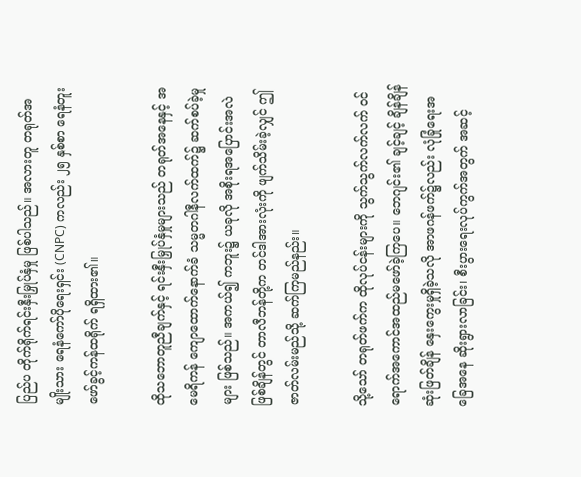ပြည်ပ တိုက်ရိုက်ရင်းနှီးမြှုပ်နှံမှု ဖြစ်ပါသည်။ အလားတူ တရုတ်အမျိုးသား ရေနံကော်ပိုရေးရှင်း (CNPC) ကလည်း ၂၅ နှစ်စာ ရေနံတူး ဖော်ခွင့်ကန်ထရိုက် ရရှိထား၏။

ထိုသဘောတူညီချက်နှင့် ရင်းနှီးမြှုပ်နှံမှုများသည် တရုတ်အနေနှင့် အမေရိကန် ကျောထောက်နောက်ခံ သမ္မတဂါနီလက်ထက်၌ ဆက်စပ်ခဲ့မှုများ ဖြစ်သည်။ အကယ်၍ ကဘူး၌ ယခုလို အစိုးရအပြောင်းအလဲဖြစ်ချိန်တွင် တာလီဘန်တို့က တင်ဒါအားလုံးကို ဖျက်သိမ်းခဲ့လျှင် ဤဇာတ်လမ်းမည်သို့ ဆက်ကြမည်နည်း။

သို့သော် တရုတ်ဖက်က ထိုလုပ်ငန်းများကို သွက်သွက်လက်လက် ဝင်ရောက်အကောင်အထည်မဖော်ခဲ့ကြပေ။ ဘေဂျင်း၏ ချင့်ချင့် ချိန်ချိန် ဆုံးဖြတ်ချိန် နှေးကွေးမှုရှိခဲ့သလို အာဖဂန်ဖက်၌လည်း လုံခြုံရေးအခြေအနေ ဆိုးရွားလာခြင်း၊ စီးပွားရေးလုပ်ကွက်အတွက် အဆင့်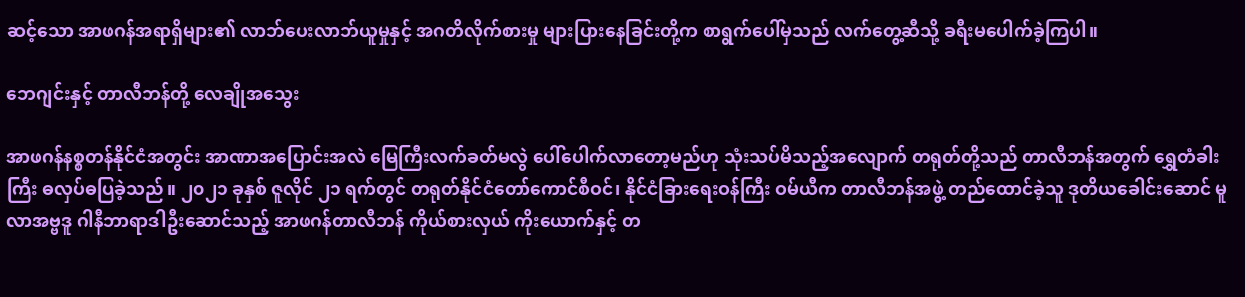ဆင့်သော အာဖဂန်အရာရှိများ၏ လာဘ်ပေးလာဘ်ယူမှုနှင့် အဂတိလိုက်စားမှု များပြားနေခြင်းတို့က စာရွက်ပေါ်မှသည် လက်တွေ့ဆီသို့ ခရီးမပေါက်ခဲ့ကြပါ။

ဘေဂျင်းနှင့် တာလီဘန်တို့ လေချိုအသွေး

အာဖဂန်နစ္စတန်နိုင်ငံအတွင်း အာဏာအပြောင်းအလဲ မြေကြီးလက်ခတ်မလွဲ ပေါ်ပေါက်လာတော့မည်ဟု သုံးသပ်မိသည့်အလျောက် တရုတ်တို့သည် တာလီဘန်အတွက် ရွှေတံခါးကြီး ဓလှပ်ဓပြခဲ့သည်။ ၂၀၂၁ ခုနှစ် ဇူလိုင် ၂၁ ရက်တွင် တရုတ်နိုင်ငံတော်ကောင်စီဝင်၊ နိုင်ငံခြားရေးဝန်ကြီး ဝမ်ယီက တာလီဘန်အဖွဲ့ တည်ထောင်ခဲ့သူ ဒုတိယခေါင်းဆောင် မူလာအဗ္ဗဒူ ဂါနီဘာရာဒါဦးဆောင်သည့် အာဖဂန်တာလီဘန် ကိုယ်စားလှယ် ကိုးယောက်နှင့် တ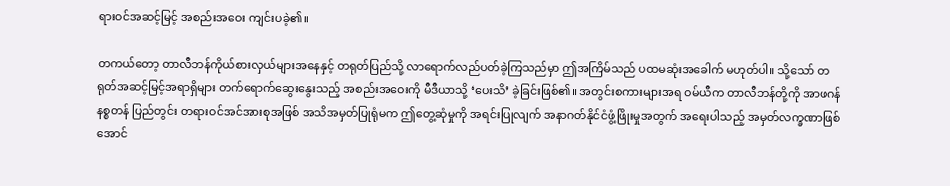ရားဝင်အဆင့်မြင့် အစည်းအဝေး ကျင်းပခဲ့၏။

တကယ်တော့ တာလီဘန်ကိုယ်စားလှယ်များအနေနှင့် တရုတ်ပြည်သို့ လာရောက်လည်ပတ်ခဲ့ကြသည်မှာ ဤအကြိမ်သည် ပထမဆုံးအခေါက် မဟုတ်ပါ။ သို့သော် တရုတ်အဆင့်မြင့်အရာရှိများ တက်ရောက်ဆွေးနွေးသည့် အစည်းအဝေးကို မီဒီယာသို့ ‘ပေးသိ’ ခဲ့ခြင်းဖြစ်၏။ အတွင်းစကားများအရ ဝမ်ယီက တာလီဘန်တို့ကို အာဖဂန်နစ္စတန် ပြည်တွင်း တရားဝင်အင်အားစုအဖြစ် အသိအမှတ်ပြုရုံမက ဤတွေ့ဆုံမှုကို အရင်းပြုလျက် အနာဂတ်နိုင်ငံဖွံ့ဖြိုးမှုအတွက် အရေးပါသည့် အမှတ်လက္ခဏာဖြစ်အောင်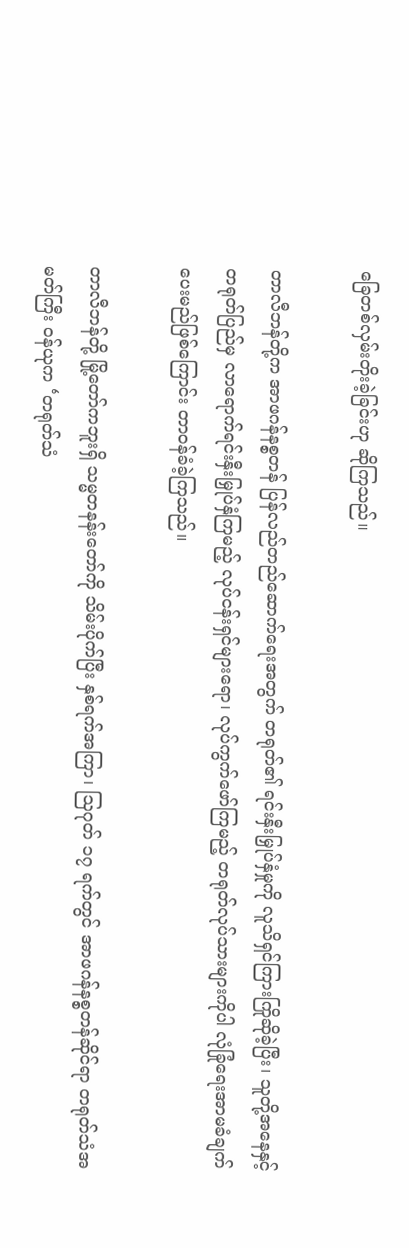ခြေတစ်လှမ်းတိုးခဲ့ခြင်းဟု ဆိုကြသည်။

တာလီဘန်တို့က အာဖဂန်နစ္စတန် ပြန်လည်တည်ဆောက်ရေးအတွက် တရုတ်၏ ရင်းနှီးမြှုပ်နှံမှုကို လူသိရှင်ကြားကြိုဆိုခဲ့ပြီး၊ သူတို့အနေနှင့် တရုတ်ပြည်မှ လာရောက်ရင်းနှီးမြှုပ်နှံကြမည့် လုပ်ငန်းရှင်များရော၊ လုပ်ကွက်ဖော်ကြမည့် တရုတ်လုပ်သားများကိုပါ လုံခြုံရေးအာမခံချက်ပေးမည်ဖြစ်ကြောင်း တာဝန်ခံခဲ့ကြသည်။

တာလီဘန်တို့ မြို့တော်ကဘူးရှိ သမ္မတနန်းတော်ကို သိမ်းပိုက်ပြီး နှစ်ရက်အကြာ၊ သြဂုတ် ၁၇ ရက်တွင် အာဖဂန်နစ္စတန်ဆိုင်ရာ တရုတ်သံအမတ်ကြီး ဝန်ယုက ‘တရုတ်သံ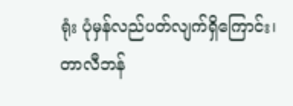ရုံး ပုံမှန်လည်ပတ်လျက်ရှိကြောင်း၊ တာလီဘန်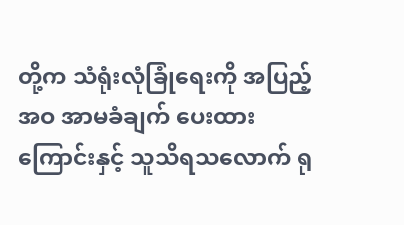တို့က သံရုံးလုံခြုံရေးကို အပြည့်အဝ အာမခံချက် ပေးထားကြောင်းနှင့် သူသိရသလောက် ရု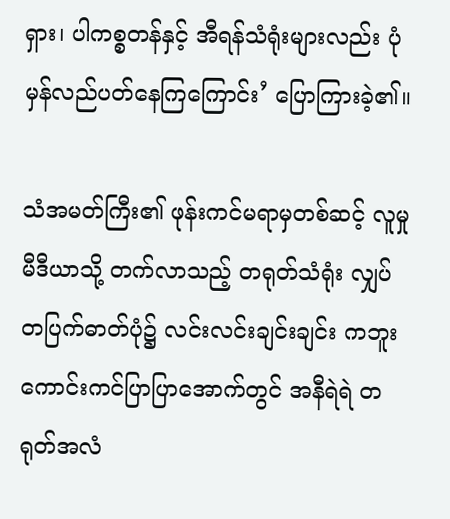ရှား၊ ပါကစ္စတန်နှင့် အီရန်သံရုံးများလည်း ပုံမှန်လည်ပတ်နေကြကြောင်း’ ပြောကြားခဲ့၏။

သံအမတ်ကြီး၏ ဖုန်းကင်မရာမှတစ်ဆင့် လူမှုမီဒီယာသို့ တက်လာသည့် တရုတ်သံရုံး လျှပ်တပြက်ဓာတ်ပုံ၌ လင်းလင်းချင်းချင်း ကဘူးကောင်းကင်ပြာပြာအောက်တွင် အနီရဲရဲ တရုတ်အလံ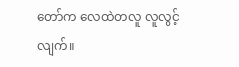တော်က လေထဲတလူ လူလွင့်လျက်။